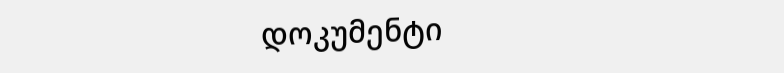დოკუმენტი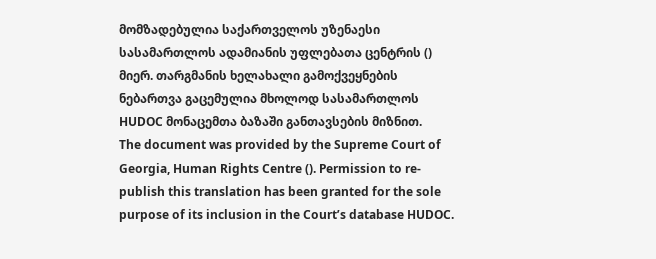მომზადებულია საქართველოს უზენაესი სასამართლოს ადამიანის უფლებათა ცენტრის () მიერ. თარგმანის ხელახალი გამოქვეყნების ნებართვა გაცემულია მხოლოდ სასამართლოს HUDOC მონაცემთა ბაზაში განთავსების მიზნით.
The document was provided by the Supreme Court of Georgia, Human Rights Centre (). Permission to re-publish this translation has been granted for the sole purpose of its inclusion in the Court’s database HUDOC.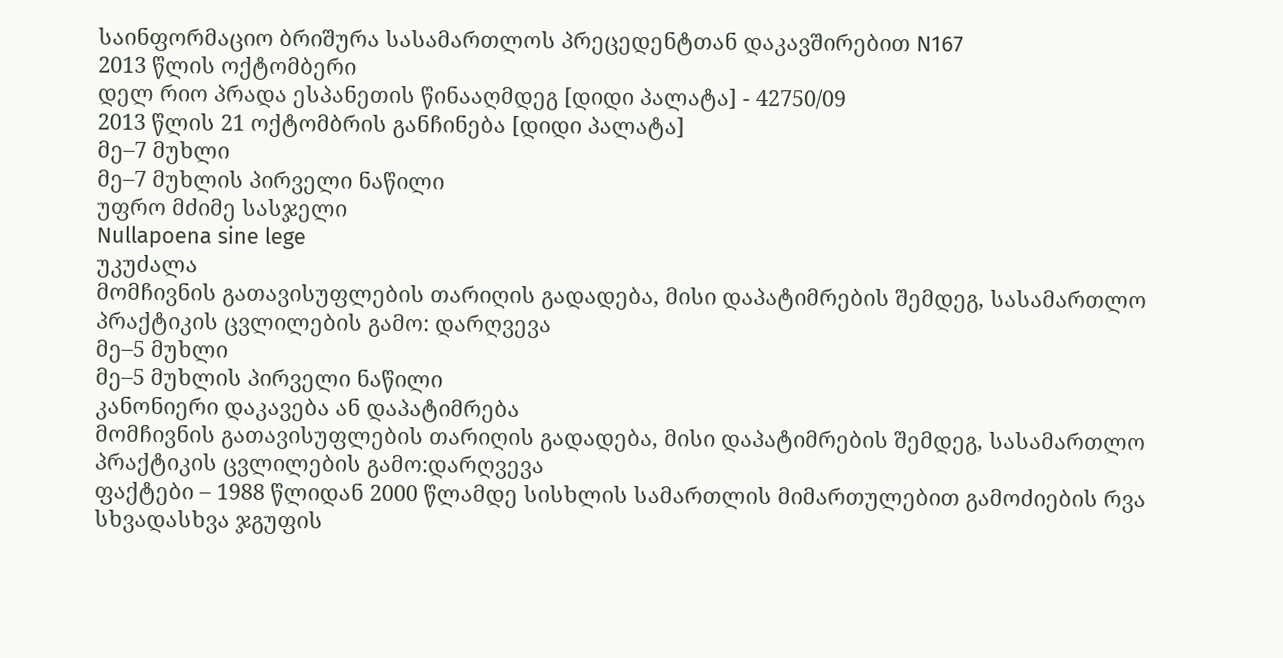საინფორმაციო ბრიშურა სასამართლოს პრეცედენტთან დაკავშირებით N167
2013 წლის ოქტომბერი
დელ რიო პრადა ესპანეთის წინააღმდეგ [დიდი პალატა] - 42750/09
2013 წლის 21 ოქტომბრის განჩინება [დიდი პალატა]
მე–7 მუხლი
მე–7 მუხლის პირველი ნაწილი
უფრო მძიმე სასჯელი
Nullapoena sine lege
უკუძალა
მომჩივნის გათავისუფლების თარიღის გადადება, მისი დაპატიმრების შემდეგ, სასამართლო პრაქტიკის ცვლილების გამო: დარღვევა
მე–5 მუხლი
მე–5 მუხლის პირველი ნაწილი
კანონიერი დაკავება ან დაპატიმრება
მომჩივნის გათავისუფლების თარიღის გადადება, მისი დაპატიმრების შემდეგ, სასამართლო პრაქტიკის ცვლილების გამო:დარღვევა
ფაქტები – 1988 წლიდან 2000 წლამდე სისხლის სამართლის მიმართულებით გამოძიების რვა სხვადასხვა ჯგუფის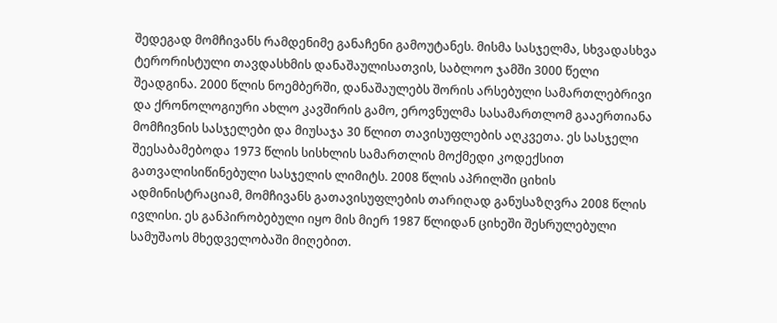შედეგად მომჩივანს რამდენიმე განაჩენი გამოუტანეს. მისმა სასჯელმა, სხვადასხვა ტერორისტული თავდასხმის დანაშაულისათვის, საბლოო ჯამში 3000 წელი შეადგინა. 2000 წლის ნოემბერში, დანაშაულებს შორის არსებული სამართლებრივი და ქრონოლოგიური ახლო კავშირის გამო, ეროვნულმა სასამართლომ გააერთიანა მომჩივნის სასჯელები და მიუსაჯა 30 წლით თავისუფლების აღკვეთა. ეს სასჯელი შეესაბამებოდა 1973 წლის სისხლის სამართლის მოქმედი კოდექსით გათვალისიწინებული სასჯელის ლიმიტს. 2008 წლის აპრილში ციხის ადმინისტრაციამ, მომჩივანს გათავისუფლების თარიღად განუსაზღვრა 2008 წლის ივლისი. ეს განპირობებული იყო მის მიერ 1987 წლიდან ციხეში შესრულებული სამუშაოს მხედველობაში მიღებით.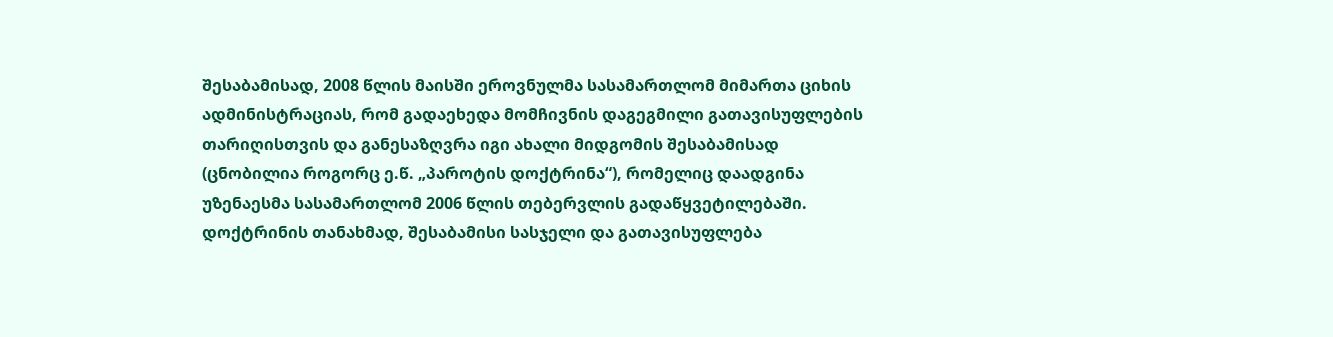შესაბამისად, 2008 წლის მაისში ეროვნულმა სასამართლომ მიმართა ციხის ადმინისტრაციას, რომ გადაეხედა მომჩივნის დაგეგმილი გათავისუფლების თარიღისთვის და განესაზღვრა იგი ახალი მიდგომის შესაბამისად (ცნობილია როგორც ე.წ. „პაროტის დოქტრინა“), რომელიც დაადგინა უზენაესმა სასამართლომ 2006 წლის თებერვლის გადაწყვეტილებაში. დოქტრინის თანახმად, შესაბამისი სასჯელი და გათავისუფლება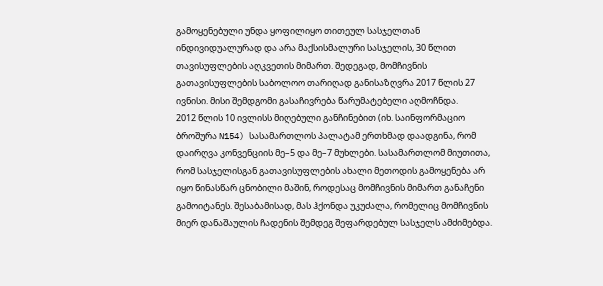გამოყენებული უნდა ყოფილიყო თითეულ სასჯელთან ინდივიდუალურად და არა მაქსისმალური სასჯელის, 30 წლით თავისუფლების აღკვეთის მიმართ. შედეგად, მომჩივნის გათავისუფლების საბოლოო თარიღად განისაზღვრა 2017 წლის 27 ივნისი. მისი შემდგომი გასაჩივრება წარუმატებელი აღმოჩნდა.
2012 წლის 10 ივლისს მიღებული განჩინებით (იხ. საინფორმაციო ბროშურა N154) სასამართლოს პალატამ ერთხმად დაადგინა, რომ დაირღვა კონვენციის მე–5 და მე–7 მუხლები. სასამართლომ მიუთითა, რომ სასჯელისგან გათავისუფლების ახალი მეთოდის გამოყენება არ იყო წინასწარ ცნობილი მაშინ, როდესაც მომჩივნის მიმართ განაჩენი გამოიტანეს. შესაბამისად, მას ჰქონდა უკუძალა, რომელიც მომჩივნის მიერ დანაშაულის ჩადენის შემდეგ შეფარდებულ სასჯელს ამძიმებდა.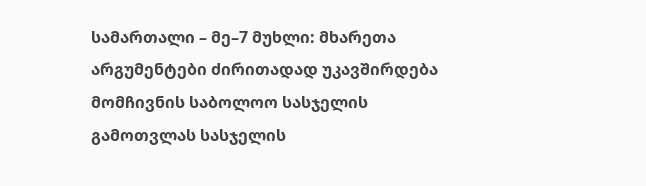სამართალი – მე–7 მუხლი: მხარეთა არგუმენტები ძირითადად უკავშირდება მომჩივნის საბოლოო სასჯელის გამოთვლას სასჯელის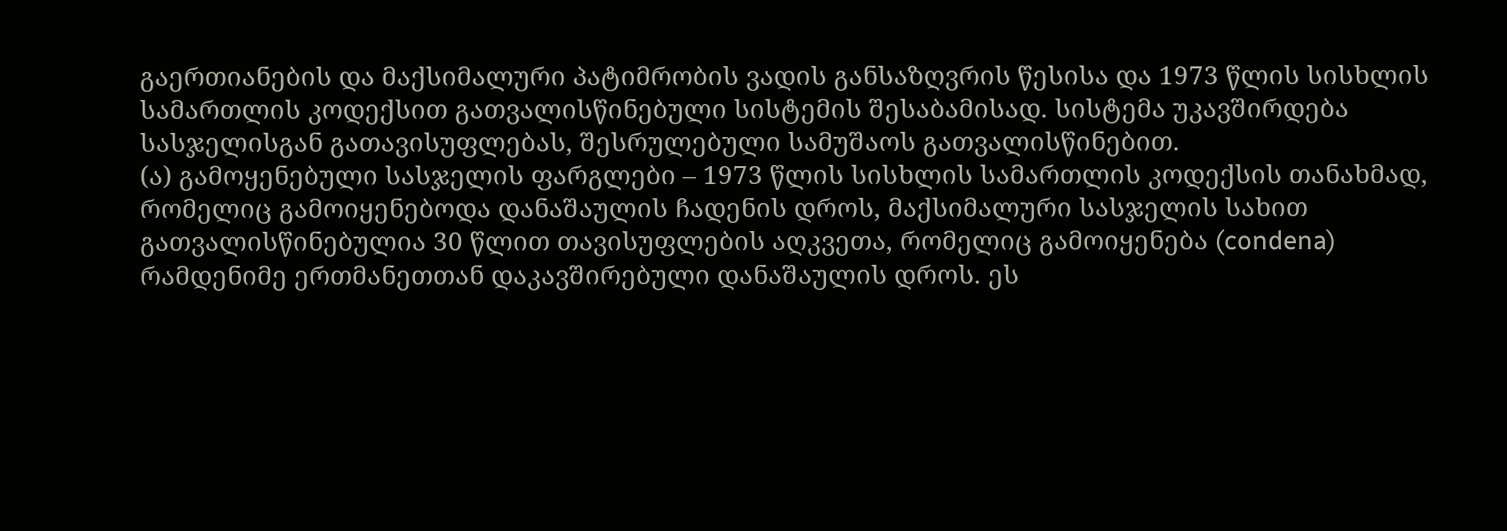გაერთიანების და მაქსიმალური პატიმრობის ვადის განსაზღვრის წესისა და 1973 წლის სისხლის სამართლის კოდექსით გათვალისწინებული სისტემის შესაბამისად. სისტემა უკავშირდება სასჯელისგან გათავისუფლებას, შესრულებული სამუშაოს გათვალისწინებით.
(ა) გამოყენებული სასჯელის ფარგლები – 1973 წლის სისხლის სამართლის კოდექსის თანახმად, რომელიც გამოიყენებოდა დანაშაულის ჩადენის დროს, მაქსიმალური სასჯელის სახით გათვალისწინებულია 30 წლით თავისუფლების აღკვეთა, რომელიც გამოიყენება (condena) რამდენიმე ერთმანეთთან დაკავშირებული დანაშაულის დროს. ეს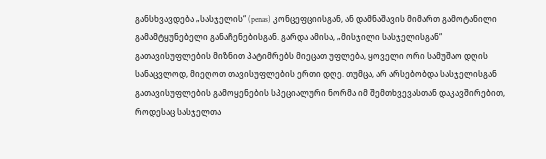განსხვავდება „სასჯელის“ (penas) კონცეფციისგან, ან დამნაშავის მიმართ გამოტანილი გამამტყუნებელი განაჩენებისგან. გარდა ამისა, „მისჯილი სასჯელისგან“ გათავისუფლების მიზნით პატიმრებს მიეცათ უფლება, ყოველი ორი სამუშაო დღის სანაცვლოდ, მიეღოთ თავისუფლების ერთი დღე. თუმცა, არ არსებობდა სასჯელისგან გათავისუფლების გამოყენების სპეციალური ნორმა იმ შემთხვევასთან დაკავშირებით, როდესაც სასჯელთა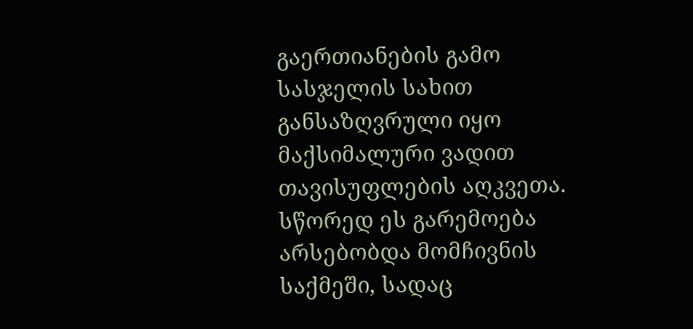გაერთიანების გამო სასჯელის სახით განსაზღვრული იყო მაქსიმალური ვადით თავისუფლების აღკვეთა. სწორედ ეს გარემოება არსებობდა მომჩივნის საქმეში, სადაც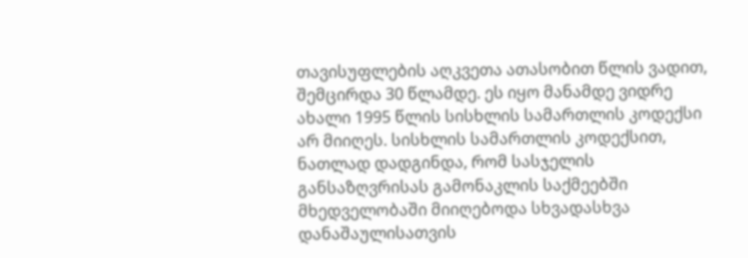თავისუფლების აღკვეთა ათასობით წლის ვადით, შემცირდა 30 წლამდე. ეს იყო მანამდე ვიდრე ახალი 1995 წლის სისხლის სამართლის კოდექსი არ მიიღეს. სისხლის სამართლის კოდექსით, ნათლად დადგინდა, რომ სასჯელის განსაზღვრისას გამონაკლის საქმეებში მხედველობაში მიიღებოდა სხვადასხვა დანაშაულისათვის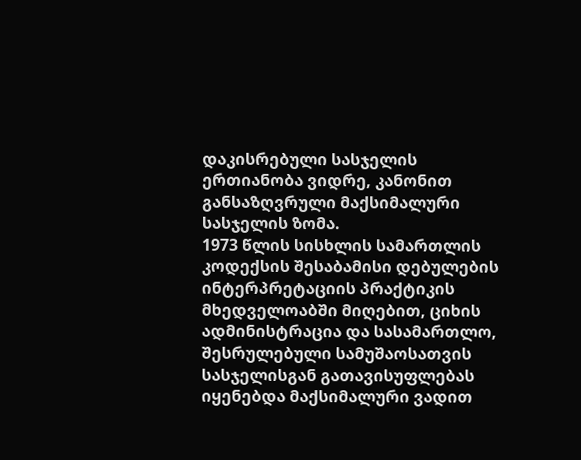დაკისრებული სასჯელის ერთიანობა ვიდრე, კანონით განსაზღვრული მაქსიმალური სასჯელის ზომა.
1973 წლის სისხლის სამართლის კოდექსის შესაბამისი დებულების ინტერპრეტაციის პრაქტიკის მხედველოაბში მიღებით, ციხის ადმინისტრაცია და სასამართლო, შესრულებული სამუშაოსათვის სასჯელისგან გათავისუფლებას იყენებდა მაქსიმალური ვადით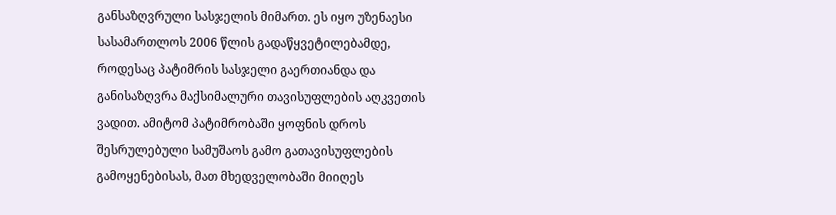განსაზღვრული სასჯელის მიმართ. ეს იყო უზენაესი სასამართლოს 2006 წლის გადაწყვეტილებამდე, როდესაც პატიმრის სასჯელი გაერთიანდა და განისაზღვრა მაქსიმალური თავისუფლების აღკვეთის ვადით. ამიტომ პატიმრობაში ყოფნის დროს შესრულებული სამუშაოს გამო გათავისუფლების გამოყენებისას, მათ მხედველობაში მიიღეს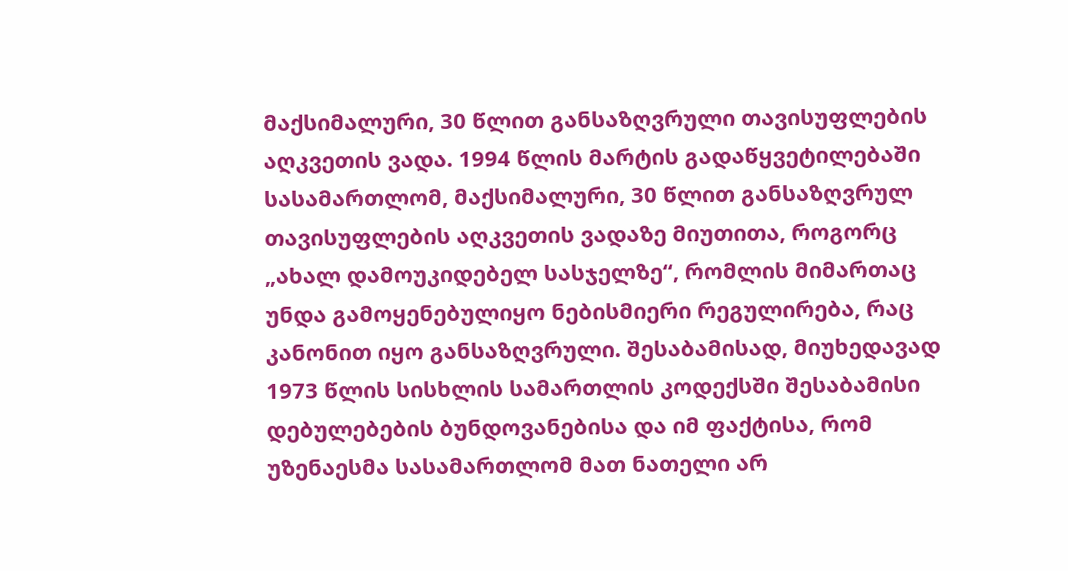მაქსიმალური, 30 წლით განსაზღვრული თავისუფლების აღკვეთის ვადა. 1994 წლის მარტის გადაწყვეტილებაში სასამართლომ, მაქსიმალური, 30 წლით განსაზღვრულ თავისუფლების აღკვეთის ვადაზე მიუთითა, როგორც „ახალ დამოუკიდებელ სასჯელზე“, რომლის მიმართაც უნდა გამოყენებულიყო ნებისმიერი რეგულირება, რაც კანონით იყო განსაზღვრული. შესაბამისად, მიუხედავად 1973 წლის სისხლის სამართლის კოდექსში შესაბამისი დებულებების ბუნდოვანებისა და იმ ფაქტისა, რომ უზენაესმა სასამართლომ მათ ნათელი არ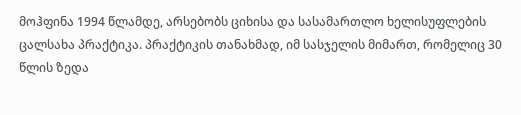მოჰფინა 1994 წლამდე, არსებობს ციხისა და სასამართლო ხელისუფლების ცალსახა პრაქტიკა. პრაქტიკის თანახმად, იმ სასჯელის მიმართ, რომელიც 30 წლის ზედა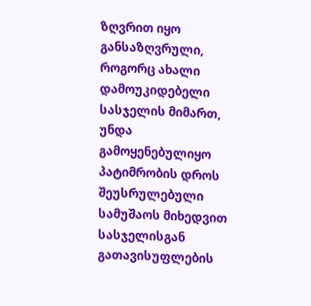ზღვრით იყო განსაზღვრული, როგორც ახალი დამოუკიდებელი სასჯელის მიმართ, უნდა გამოყენებულიყო პატიმრობის დროს შეუსრულებული სამუშაოს მიხედვით სასჯელისგან გათავისუფლების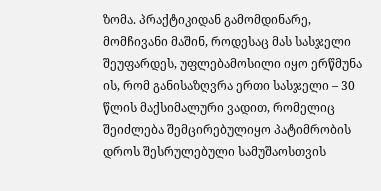ზომა. პრაქტიკიდან გამომდინარე, მომჩივანი მაშინ, როდესაც მას სასჯელი შეუფარდეს, უფლებამოსილი იყო ერწმუნა ის, რომ განისაზღვრა ერთი სასჯელი – 30 წლის მაქსიმალური ვადით, რომელიც შეიძლება შემცირებულიყო პატიმრობის დროს შესრულებული სამუშაოსთვის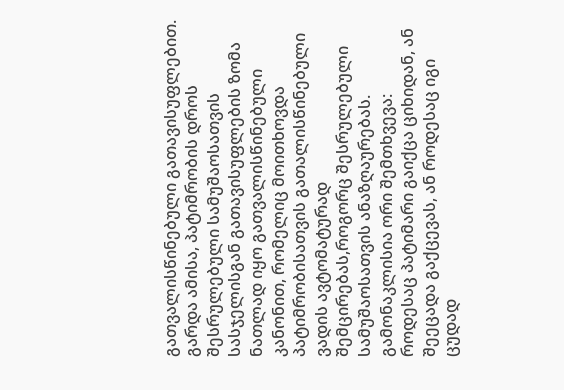გათვალისწინებული გათავისუფლებით. გარდა ამისა, პატიმრობის დროს შესრულებული სამუშაოსათვის სასჯელისგან გათავისუფლების ზომა ნათლად იყო გათვალისწინებული კანონით, რომელიც მოითხოვდა პატიმრობისათვის გათალისწინებული ვადის ავტომატურად შემცირებას,როგორც შესრულებული სამუშაოსათვის ანაზღაურებას. გამონაკლისია ორი შემთხვევა: როდესაც პატიმარი გაიქცა ციხიდან, ან შეეცადა გაქცევას, ან როდესაც იგი ცუდად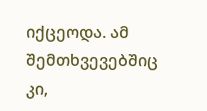იქცეოდა. ამ შემთხვევებშიც კი,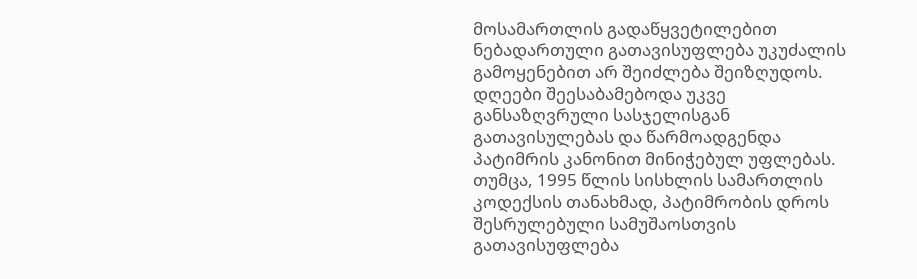მოსამართლის გადაწყვეტილებით ნებადართული გათავისუფლება უკუძალის გამოყენებით არ შეიძლება შეიზღუდოს. დღეები შეესაბამებოდა უკვე განსაზღვრული სასჯელისგან გათავისულებას და წარმოადგენდა პატიმრის კანონით მინიჭებულ უფლებას.
თუმცა, 1995 წლის სისხლის სამართლის კოდექსის თანახმად, პატიმრობის დროს შესრულებული სამუშაოსთვის გათავისუფლება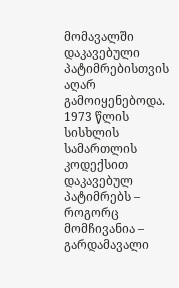მომავალში დაკავებული პატიმრებისთვის აღარ გამოიყენებოდა. 1973 წლის სისხლის სამართლის კოდექსით დაკავებულ პატიმრებს – როგორც მომჩივანია – გარდამავალი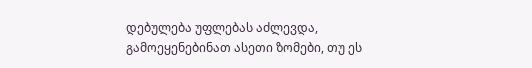დებულება უფლებას აძლევდა, გამოეყენებინათ ასეთი ზომები, თუ ეს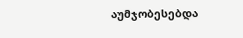აუმჯობესებდა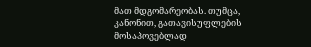მათ მდგომარეობას. თუმცა, კანონით, გათავისუფლების მოსაპოვებლად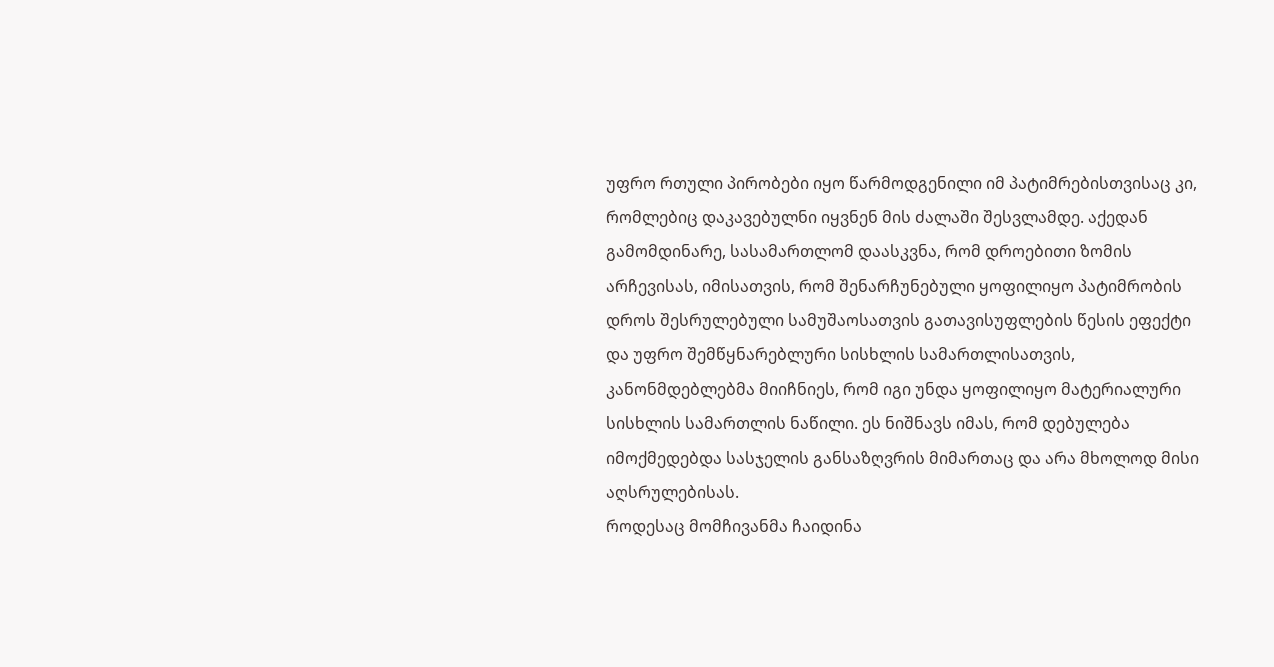უფრო რთული პირობები იყო წარმოდგენილი იმ პატიმრებისთვისაც კი, რომლებიც დაკავებულნი იყვნენ მის ძალაში შესვლამდე. აქედან გამომდინარე, სასამართლომ დაასკვნა, რომ დროებითი ზომის არჩევისას, იმისათვის, რომ შენარჩუნებული ყოფილიყო პატიმრობის დროს შესრულებული სამუშაოსათვის გათავისუფლების წესის ეფექტი და უფრო შემწყნარებლური სისხლის სამართლისათვის, კანონმდებლებმა მიიჩნიეს, რომ იგი უნდა ყოფილიყო მატერიალური სისხლის სამართლის ნაწილი. ეს ნიშნავს იმას, რომ დებულება იმოქმედებდა სასჯელის განსაზღვრის მიმართაც და არა მხოლოდ მისი აღსრულებისას.
როდესაც მომჩივანმა ჩაიდინა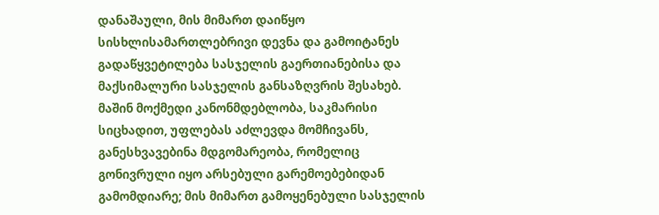დანაშაული, მის მიმართ დაიწყო სისხლისამართლებრივი დევნა და გამოიტანეს გადაწყვეტილება სასჯელის გაერთიანებისა და მაქსიმალური სასჯელის განსაზღვრის შესახებ. მაშინ მოქმედი კანონმდებლობა, საკმარისი სიცხადით, უფლებას აძლევდა მომჩივანს, განესხვავებინა მდგომარეობა, რომელიც გონივრული იყო არსებული გარემოებებიდან გამომდიარე; მის მიმართ გამოყენებული სასჯელის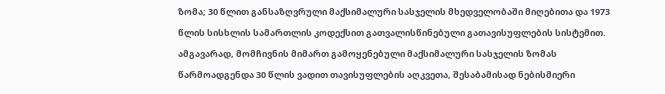ზომა; 30 წლით განსაზღვრული მაქსიმალური სასჯელის მხედველობაში მიღებითა და 1973 წლის სისხლის სამართლის კოდექსით გათვალისწინებული გათავისუფლების სისტემით. ამგავარად, მომჩივნის მიმართ გამოყენებული მაქსიმალური სასჯელის ზომას წარმოადგენდა 30 წლის ვადით თავისუფლების აღკვეთა, შესაბამისად ნებისმიერი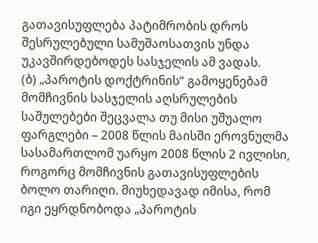გათავისუფლება პატიმრობის დროს შესრულებული სამუშაოსათვის უნდა უკავშირდებოდეს სასჯელის ამ ვადას.
(ბ) „პაროტის დოქტრინის“ გამოყენებამ მომჩივნის სასჯელის აღსრულების საშულებები შეცვალა თუ მისი უშუალო ფარგლები – 2008 წლის მაისში ეროვნულმა სასამართლომ უარყო 2008 წლის 2 ივლისი, როგორც მომჩივნის გათავისუფლების ბოლო თარიღი. მიუხედავად იმისა, რომ იგი ეყრდნობოდა „პაროტის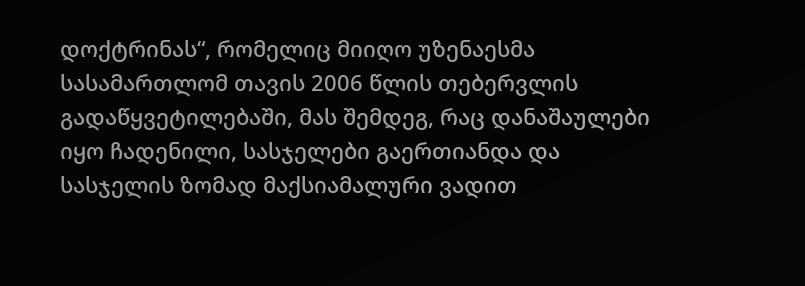დოქტრინას“, რომელიც მიიღო უზენაესმა სასამართლომ თავის 2006 წლის თებერვლის გადაწყვეტილებაში, მას შემდეგ, რაც დანაშაულები იყო ჩადენილი, სასჯელები გაერთიანდა და სასჯელის ზომად მაქსიამალური ვადით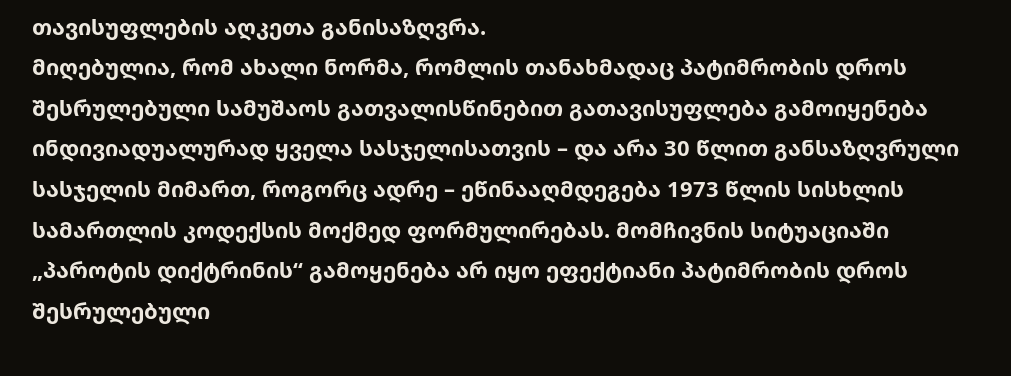თავისუფლების აღკეთა განისაზღვრა.
მიღებულია, რომ ახალი ნორმა, რომლის თანახმადაც პატიმრობის დროს შესრულებული სამუშაოს გათვალისწინებით გათავისუფლება გამოიყენება ინდივიადუალურად ყველა სასჯელისათვის – და არა 30 წლით განსაზღვრული სასჯელის მიმართ, როგორც ადრე – ეწინააღმდეგება 1973 წლის სისხლის სამართლის კოდექსის მოქმედ ფორმულირებას. მომჩივნის სიტუაციაში „პაროტის დიქტრინის“ გამოყენება არ იყო ეფექტიანი პატიმრობის დროს შესრულებული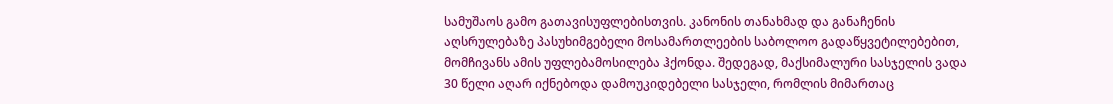სამუშაოს გამო გათავისუფლებისთვის. კანონის თანახმად და განაჩენის აღსრულებაზე პასუხიმგებელი მოსამართლეების საბოლოო გადაწყვეტილებებით, მომჩივანს ამის უფლებამოსილება ჰქონდა. შედეგად, მაქსიმალური სასჯელის ვადა 30 წელი აღარ იქნებოდა დამოუკიდებელი სასჯელი, რომლის მიმართაც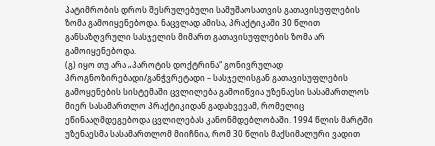პატიმრობის დროს შესრულებული სამუშაოსათვის გათავისუფლების ზომა გამოიყენებოდა. ნაცვლად ამისა, პრაქტიკაში 30 წლით განსაზღვრული სასჯელის მიმართ გათავისუფლების ზომა არ გამოიყენებოდა.
(გ) იყო თუ არა „პაროტის დოქტრინა“ გონივრულად პროგნოზირებადი/განჭვრეტადი – სასჯელისგან გათავისუფლების გამოყენების სისტემაში ცვლილება გამოიწვია უზენაესი სასამართლოს მიერ სასამართლო პრაქტიკიდან გადახვევამ, რომელიც ეწინააღმდეგებოდა ცვლილებას კანონმდებლობაში. 1994 წლის მარტში უზენაესმა სასამართლომ მიიჩნია, რომ 30 წლის მაქსიმალური ვადით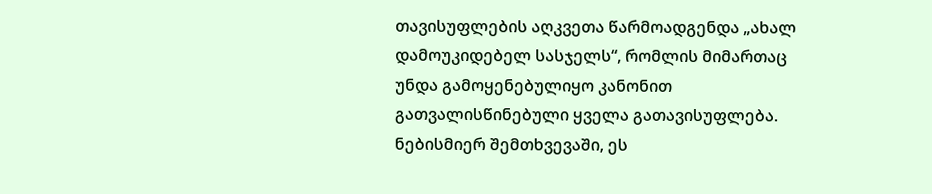თავისუფლების აღკვეთა წარმოადგენდა „ახალ დამოუკიდებელ სასჯელს“, რომლის მიმართაც უნდა გამოყენებულიყო კანონით გათვალისწინებული ყველა გათავისუფლება. ნებისმიერ შემთხვევაში, ეს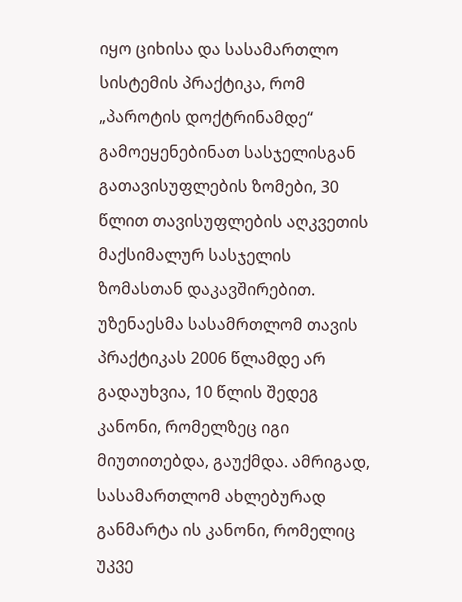იყო ციხისა და სასამართლო სისტემის პრაქტიკა, რომ „პაროტის დოქტრინამდე“ გამოეყენებინათ სასჯელისგან გათავისუფლების ზომები, 30 წლით თავისუფლების აღკვეთის მაქსიმალურ სასჯელის ზომასთან დაკავშირებით. უზენაესმა სასამრთლომ თავის პრაქტიკას 2006 წლამდე არ გადაუხვია, 10 წლის შედეგ კანონი, რომელზეც იგი მიუთითებდა, გაუქმდა. ამრიგად, სასამართლომ ახლებურად განმარტა ის კანონი, რომელიც უკვე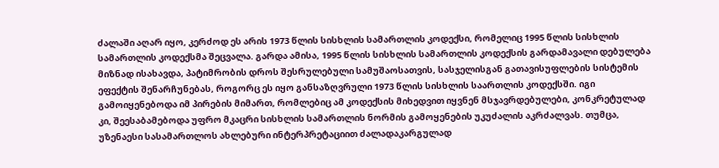ძალაში აღარ იყო, კერძოდ ეს არის 1973 წლის სისხლის სამართლის კოდექსი, რომელიც 1995 წლის სისხლის სამართლის კოდექსმა შეცვალა. გარდა ამისა, 1995 წლის სისხლის სამართლის კოდექსის გარდამავალი დებულება მიზნად ისახავდა, პატიმრობის დროს შესრულებული სამუშაოსათვის, სასჯელისგან გათავისუფლების სისტემის ეფექტის შენარჩუნებას, როგორც ეს იყო განსაზღვრული 1973 წლის სისხლის საართლის კოდექსში. იგი გამოიყენებოდა იმ პირების მიმართ, რომლებიც ამ კოდექსის მიხედვით იყვნენ მსჯავრდებულები, კონკრეტულად კი, შეესაბამებოდა უფრო მკაცრი სისხლის სამართლის ნორმის გამოყენების უკუძალის აკრძალვას. თუმცა, უზენაესი სასამართლოს ახლებური ინტერპრეტაციით ძალადაკარგულად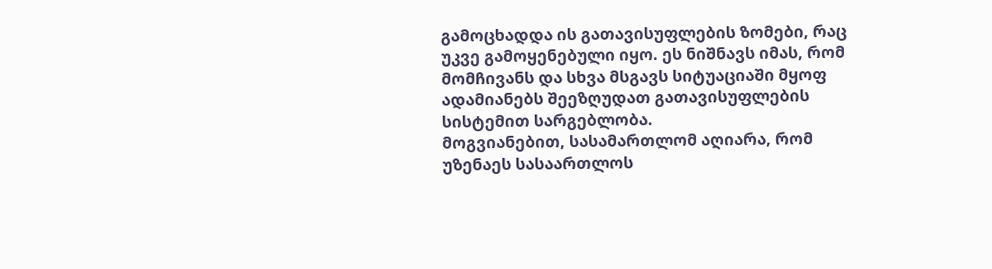გამოცხადდა ის გათავისუფლების ზომები, რაც უკვე გამოყენებული იყო. ეს ნიშნავს იმას, რომ მომჩივანს და სხვა მსგავს სიტუაციაში მყოფ ადამიანებს შეეზღუდათ გათავისუფლების სისტემით სარგებლობა.
მოგვიანებით, სასამართლომ აღიარა, რომ უზენაეს სასაართლოს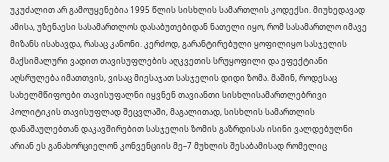უკუძალით არ გამოუყენებია 1995 წლის სისხლის სამართლის კოდექსი. მიუხედავად ამისა, უზენაესი სასამართლოს დასაბუთებიდან ნათელი იყო, რომ სასამართლო იმავე მიზანს ისახავდა, რასაც კანონი. კერძოდ, გარანტირებული ყოფილიყო სასჯელის მაქსიმალური ვადით თავისუფლების აღკვეთის სრუყოფილი და ეფექტიანი აღსრულება იმათთვის, ვისაც მიესაჯათ სასჯელის დიდი ზომა. მაშინ, როდესაც სახელმწიფოები თავისუფალნი იყვნენ თავიანთი სისხლისამართლებრივი პოლიტიკის თავისუფლად შეცვლაში, მაგალითად, სისხლის სამართლის დანაშაულებთან დაკავშირებით სასჯელის ზომის გაზრდისას ისინი ვალდებულნი არიან ეს განახორციელონ კონვენციის მე–7 მუხლის შესაბამისად რომელიც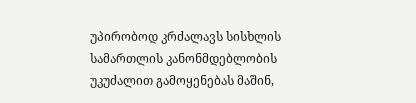უპირობოდ კრძალავს სისხლის სამართლის კანონმდებლობის უკუძალით გამოყენებას მაშინ,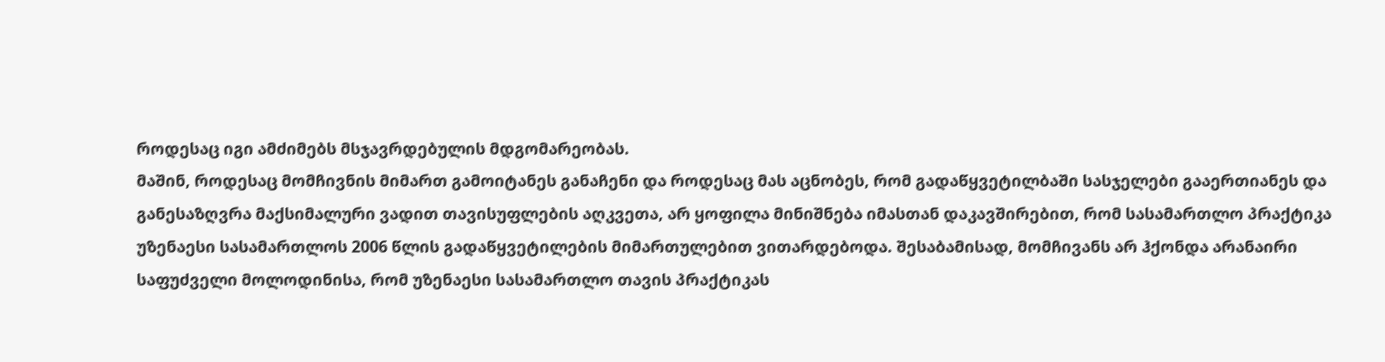როდესაც იგი ამძიმებს მსჯავრდებულის მდგომარეობას.
მაშინ, როდესაც მომჩივნის მიმართ გამოიტანეს განაჩენი და როდესაც მას აცნობეს, რომ გადაწყვეტილბაში სასჯელები გააერთიანეს და განესაზღვრა მაქსიმალური ვადით თავისუფლების აღკვეთა, არ ყოფილა მინიშნება იმასთან დაკავშირებით, რომ სასამართლო პრაქტიკა უზენაესი სასამართლოს 2006 წლის გადაწყვეტილების მიმართულებით ვითარდებოდა. შესაბამისად, მომჩივანს არ ჰქონდა არანაირი საფუძველი მოლოდინისა, რომ უზენაესი სასამართლო თავის პრაქტიკას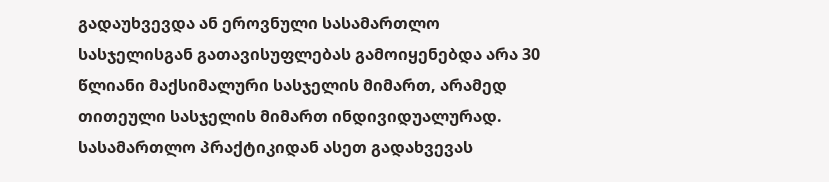გადაუხვევდა ან ეროვნული სასამართლო სასჯელისგან გათავისუფლებას გამოიყენებდა არა 30 წლიანი მაქსიმალური სასჯელის მიმართ, არამედ თითეული სასჯელის მიმართ ინდივიდუალურად. სასამართლო პრაქტიკიდან ასეთ გადახვევას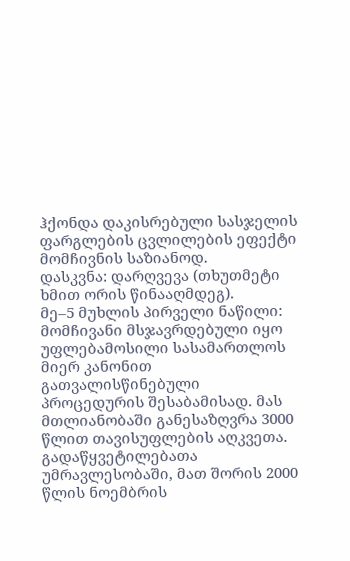ჰქონდა დაკისრებული სასჯელის ფარგლების ცვლილების ეფექტი მომჩივნის საზიანოდ.
დასკვნა: დარღვევა (თხუთმეტი ხმით ორის წინააღმდეგ).
მე–5 მუხლის პირველი ნაწილი: მომჩივანი მსჯავრდებული იყო უფლებამოსილი სასამართლოს მიერ კანონით გათვალისწინებული პროცედურის შესაბამისად. მას მთლიანობაში განესაზღვრა 3000 წლით თავისუფლების აღკვეთა. გადაწყვეტილებათა უმრავლესობაში, მათ შორის 2000 წლის ნოემბრის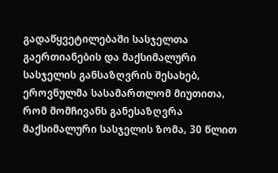გადაწყვეტილებაში სასჯელთა გაერთიანების და მაქსიმალური სასჯელის განსაზღვრის შესახებ, ეროვნულმა სასამართლომ მიუთითა, რომ მომჩივანს განესაზღვრა მაქსიმალური სასჯელის ზომა, 30 წლით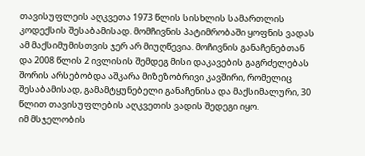თავისუფლეის აღკვეთა 1973 წლის სისხლის სამართლის კოდექსის შესაბამისად. მომჩივნის პატიმრობაში ყოფნის ვადას ამ მაქსიმუმისთვის ჯერ არ მიუღწევია. მოჩივნის განაჩენებთან და 2008 წლის 2 ივლისის შემდეგ მისი დაკავების გაგრძელებას შორის არსებობდა აშკარა მიზეზობრივი კავშირი, რომელიც შესაბამისად, გამამტყუნებელი განაჩენისა და მაქსიმალური, 30 წლით თავისუფლების აღკვეთის ვადის შედეგი იყო.
იმ მსჯელობის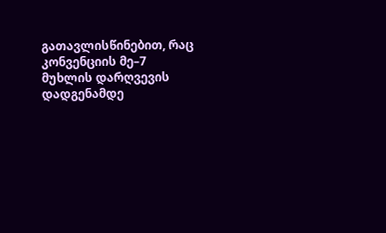გათავლისწინებით, რაც კონვენციის მე–7 მუხლის დარღვევის დადგენამდე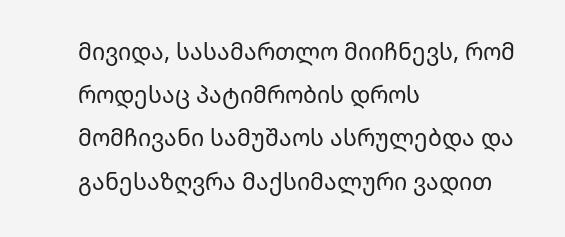მივიდა, სასამართლო მიიჩნევს, რომ როდესაც პატიმრობის დროს მომჩივანი სამუშაოს ასრულებდა და განესაზღვრა მაქსიმალური ვადით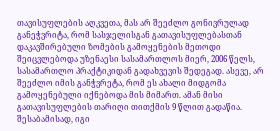თავისუფლების აღკვეთა, მას არ შეეძლო გონივრულად განეჭვრიტა, რომ სასჯელისგან გათავისუფლებასთან დაკავშირებული ზომების გამოყენების მეთოდი შეიცვლებოდა უზენაესი სასამართლოს მიერ, 2006 წელს, სასამართლო პრაქტიკიდან გადახვევის შედეგად. ასევე, არ შეეძლო იმის განჭვრეტა, რომ ეს ახალი მიდგომა გამოყენებული იქნებოდა მის მიმართ. ამან მისი გათავისუფლების თარიღი თითქმის 9 წლით გადაწია. შესაბამისად, იგი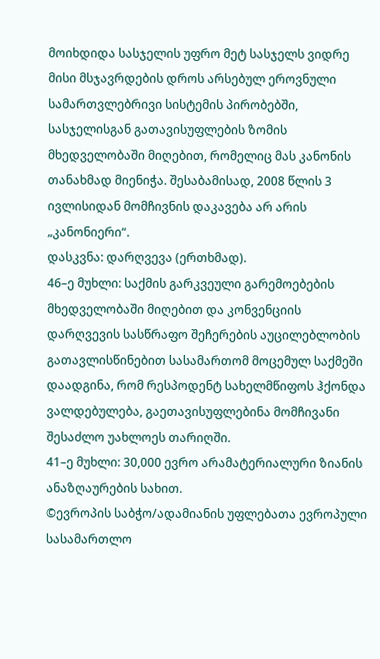მოიხდიდა სასჯელის უფრო მეტ სასჯელს ვიდრე მისი მსჯავრდების დროს არსებულ ეროვნული სამართვლებრივი სისტემის პირობებში, სასჯელისგან გათავისუფლების ზომის მხედველობაში მიღებით, რომელიც მას კანონის თანახმად მიენიჭა. შესაბამისად, 2008 წლის 3 ივლისიდან მომჩივნის დაკავება არ არის „კანონიერი“.
დასკვნა: დარღვევა (ერთხმად).
46–ე მუხლი: საქმის გარკვეული გარემოებების მხედველობაში მიღებით და კონვენციის დარღვევის სასწრაფო შეჩერების აუცილებლობის გათავლისწინებით სასამართომ მოცემულ საქმეში დაადგინა, რომ რესპოდენტ სახელმწიფოს ჰქონდა ვალდებულება, გაეთავისუფლებინა მომჩივანი შესაძლო უახლოეს თარიღში.
41–ე მუხლი: 30,000 ევრო არამატერიალური ზიანის ანაზღაურების სახით.
©ევროპის საბჭო/ადამიანის უფლებათა ევროპული სასამართლო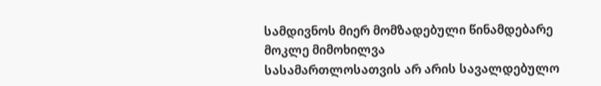სამდივნოს მიერ მომზადებული წინამდებარე მოკლე მიმოხილვა
სასამართლოსათვის არ არის სავალდებულო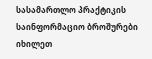სასამართლო პრაქტიკის საინფორმაციო ბროშურები იხილეთ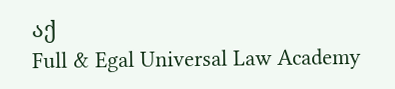აქ
Full & Egal Universal Law Academy